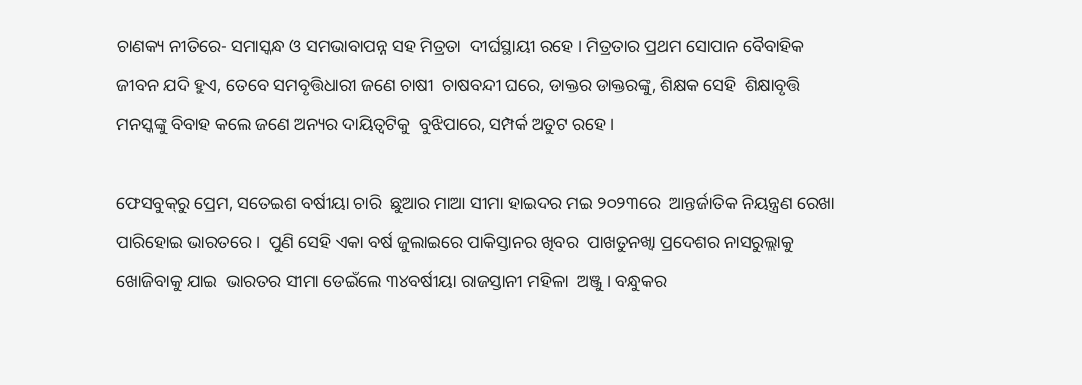ଚାଣକ୍ୟ ନୀତିରେ- ସମାସ୍କନ୍ଧ ଓ ସମଭାବାପନ୍ନ ସହ ମିତ୍ରତା  ଦୀର୍ଘସ୍ଥାୟୀ ରହେ । ମିତ୍ରତାର ପ୍ରଥମ ସୋପାନ ବୈବାହିକ  ଜୀବନ ଯଦି ହୁଏ, ତେବେ ସମବୃତ୍ତିଧାରୀ ଜଣେ ଚାଷୀ  ଚାଷବନ୍ଦୀ ଘରେ, ଡାକ୍ତର ଡାକ୍ତରଙ୍କୁ, ଶିକ୍ଷକ ସେହି  ଶିକ୍ଷାବୃତ୍ତି ମନସ୍କଙ୍କୁ ବିବାହ କଲେ ଜଣେ ଅନ୍ୟର ଦାୟିତ୍ୱଟିକୁ  ବୁଝିପାରେ, ସମ୍ପର୍କ ଅତୁଟ ରହେ ।

ଫେସବୁକ୍‌ରୁ ପ୍ରେମ, ସତେଇଶ ବର୍ଷୀୟା ଚାରି  ଛୁଆର ମାଆ ସୀମା ହାଇଦର ମଇ ୨୦୨୩ରେ  ଆନ୍ତର୍ଜାତିକ ନିୟନ୍ତ୍ରଣ ରେଖା ପାରିହୋଇ ଭାରତରେ ।  ପୁଣି ସେହି ଏକା ବର୍ଷ ଜୁଲାଇରେ ପାକିସ୍ତାନର ଖିବର  ପାଖତୁନଖ୍ୱା ପ୍ରଦେଶର ନାସରୁଲ୍ଲାକୁ ଖୋଜିବାକୁ ଯାଇ  ଭାରତର ସୀମା ଡେଇଁଲେ ୩୪ବର୍ଷୀୟା ରାଜସ୍ତାନୀ ମହିଳା  ଅଞ୍ଜୁ । ବନ୍ଧୁକର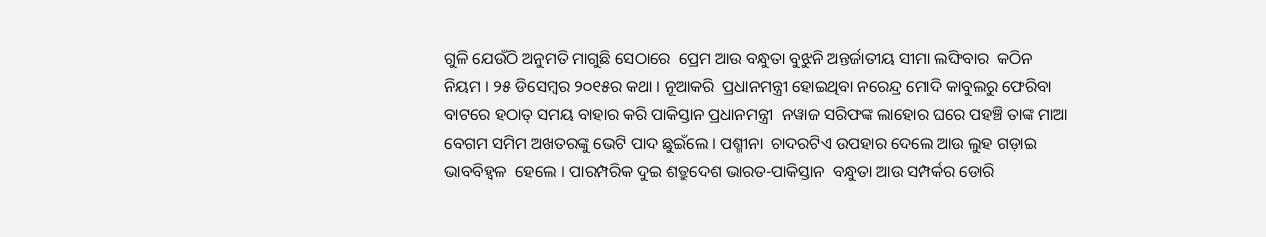ଗୁଳି ଯେଉଁଠି ଅନୁମତି ମାଗୁଛି ସେଠାରେ  ପ୍ରେମ ଆଉ ବନ୍ଧୁତା ବୁଝୁନି ଅନ୍ତର୍ଜାତୀୟ ସୀମା ଲଙ୍ଘିବାର  କଠିନ ନିୟମ । ୨୫ ଡିସେମ୍ବର ୨୦୧୫ର କଥା । ନୂଆକରି  ପ୍ରଧାନମନ୍ତ୍ରୀ ହୋଇଥିବା ନରେନ୍ଦ୍ର ମୋଦି କାବୁଲରୁ ଫେରିବା  ବାଟରେ ହଠାତ୍‌ ସମୟ ବାହାର କରି ପାକିସ୍ତାନ ପ୍ରଧାନମନ୍ତ୍ରୀ  ନୱାଜ ସରିଫଙ୍କ ଲାହୋର ଘରେ ପହଞ୍ଚି ତାଙ୍କ ମାଆ  ବେଗମ ସମିମ ଅଖତରଙ୍କୁ ଭେଟି ପାଦ ଛୁଇଁଲେ । ପଶ୍ମୀନା  ଚାଦରଟିଏ ଉପହାର ଦେଲେ ଆଉ ଲୁହ ଗଡ଼ାଇ ଭାବବିହ୍ୱଳ  ହେଲେ । ପାରମ୍ପରିକ ଦୁଇ ଶତ୍ରୁଦେଶ ଭାରତ-ପାକିସ୍ତାନ  ବନ୍ଧୁତା ଆଉ ସମ୍ପର୍କର ଡୋରି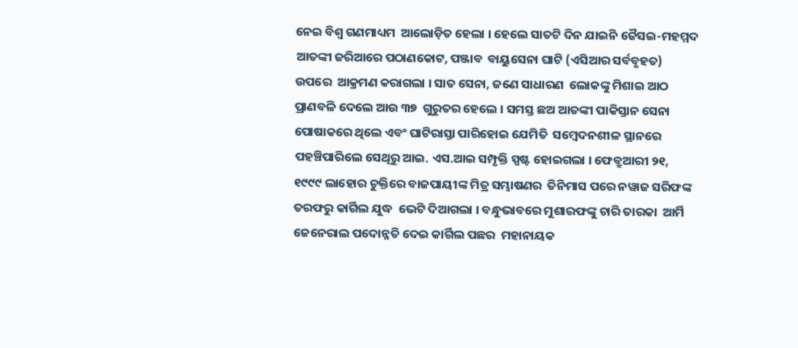ନେଇ ବିଶ୍ୱ ଗଣମାଧ୍ୟମ  ଆଲୋଡ଼ିତ ହେଲା । ହେଲେ ସାତଟି ଦିନ ଯାଇନି ଜୈସଇ-ମହମ୍ମଦ ଆତଙ୍କୀ ଜରିଆରେ ପଠାଣକୋଟ, ପଞ୍ଜାବ  ବାୟୁସେନା ଘାଟି (ଏସିଆର ସର୍ବବୃହତ) ଉପରେ  ଆକ୍ରମଣ କରାଗଲା । ସାତ ସେନା, ଜଣେ ସାଧାରଣ  ଲୋକଙ୍କୁ ମିଶାଇ ଆଠ ପ୍ରାଣବଳି ଦେଲେ ଆଉ ୩୭  ଗୁରୁତର ହେଲେ । ସମସ୍ତ ଛଅ ଆତଙ୍କୀ ପାକିସ୍ତାନ ସେନା  ପୋଷାକରେ ଥିଲେ ଏବଂ ଘାଟିରାସ୍ତା ପାରିହୋଇ ଯେମିତି  ସମ୍ବେଦନଶୀଳ ସ୍ଥାନରେ ପହଞ୍ଚିପାରିଲେ ସେଥିରୁ ଆଇ. ଏସ.ଆଇ ସମ୍ପୃକ୍ତି ସ୍ପଷ୍ଟ ହୋଇଗଲା । ଫେବ୍ରୁଆରୀ ୨୧,  ୧୯୯୯ ଲାହୋର ଚୁକ୍ତିରେ ବାଜପାୟୀଙ୍କ ମିତ୍ର ସମ୍ଭାଷଣର  ତିନିମାସ ପରେ ନୱାଜ ସରିଫଙ୍କ ତରଫରୁ କାର୍ଗିଲ ଯୁଦ୍ଧ  ଭେଟି ଦିଆଗଲା । ବନ୍ଧୁଭାବରେ ମୁଶାରଫଙ୍କୁ ଚାରି ତାରକା  ଆର୍ମି ଜେନେରାଲ ପଦୋନ୍ନତି ଦେଇ କାର୍ଗିଲ ପଛର  ମହାନାୟକ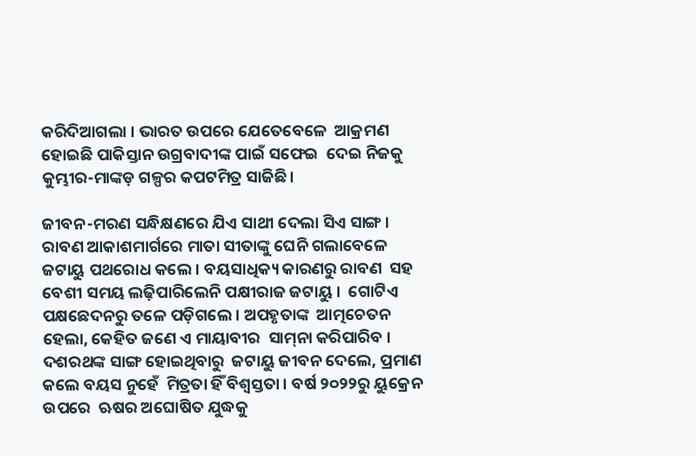କରିଦିଆଗଲା । ଭାରତ ଉପରେ ଯେତେବେଳେ  ଆକ୍ରମଣ ହୋଇଛି ପାକିସ୍ତାନ ଉଗ୍ରବାଦୀଙ୍କ ପାଇଁ ସଫେଇ  ଦେଇ ନିଜକୁ କୁମ୍ଭୀର-ମାଙ୍କଡ଼ ଗଳ୍ପର କପଟମିତ୍ର ସାଜିଛି ।

ଜୀବନ-ମରଣ ସନ୍ଧିକ୍ଷଣରେ ଯିଏ ସାଥୀ ଦେଲା ସିଏ ସାଙ୍ଗ ।  ରାବଣ ଆକାଶମାର୍ଗରେ ମାତା ସୀତାଙ୍କୁ ଘେନି ଗଲାବେଳେ  ଜଟାୟୁ ପଥରୋଧ କଲେ । ବୟସାଧିକ୍ୟ କାରଣରୁ ରାବଣ  ସହ ବେଶୀ ସମୟ ଲଢ଼ିପାରିଲେନି ପକ୍ଷୀରାଜ ଜଟାୟୁ ।  ଗୋଟିଏ ପକ୍ଷଛେଦନରୁ ତଳେ ପଡ଼ିଗଲେ । ଅପହୃତାଙ୍କ  ଆତ୍ମଚେତନ ହେଲା, କେହିତ ଜଣେ ଏ ମାୟାବୀର  ସାମ୍‌ନା କରିପାରିବ । ଦଶରଥଙ୍କ ସାଙ୍ଗ ହୋଇଥିବାରୁ  ଜଟାୟୁ ଜୀବନ ଦେଲେ, ପ୍ରମାଣ କଲେ ବୟସ ନୁହେଁ  ମିତ୍ରତା ହିଁ ବିଶ୍ୱସ୍ତତା । ବର୍ଷ ୨୦୨୨ରୁ ୟୁକ୍ରେନ ଉପରେ  ଋଷର ଅଘୋଷିତ ଯୁଦ୍ଧକୁ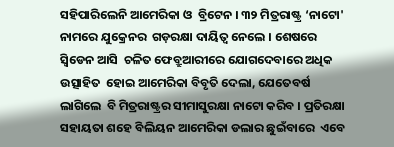ସହିପାରିଲେନି ଆମେରିକା ଓ  ବ୍ରିଟେନ । ୩୨ ମିତ୍ରରାଷ୍ଟ୍ର ‘ନାଟୋ' ନାମରେ ଯୁକ୍ରେନର  ଗଡ଼ରକ୍ଷା ଦାୟିତ୍ୱ ନେଲେ । ଶେଷରେ ସ୍ୱିଡେନ ଆସି  ଚଳିତ ଫେବ୍ରୁଆରୀରେ ଯୋଗଦେବାରେ ଅଧିକ ଉତ୍ସାହିତ  ହୋଇ ଆମେରିକା ବିବୃତି ଦେଲା, ଯେତେବର୍ଷ ଲାଗିଲେ  ବି ମିତ୍ରରାଷ୍ଟ୍ରର ସୀମାସୁରକ୍ଷା ନାଟୋ କରିବ । ପ୍ରତିରକ୍ଷା  ସହାୟତା ଶହେ ବିଲିୟନ ଆମେରିକା ଡଲାର ଛୁଇଁବାରେ  ଏବେ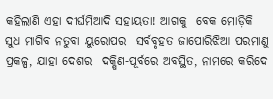କହିଲାଣି ଏହା ଦୀର୍ଘମିଆଦି ସହାୟତା! ଆଗକୁ  ବେକ ମୋଡ଼ିକି ସୁଧ ମାଗିବ ନତୁବା ୟୁରୋପର  ସର୍ବବୃହତ ଜାପୋରିଝିଆ ପରମାଣୁ ପ୍ରକଳ୍ପ, ଯାହା ଦେଶର  ଦକ୍ଷିଣ-ପୂର୍ବରେ ଅବସ୍ଥିତ, ନାମରେ କରିଦେ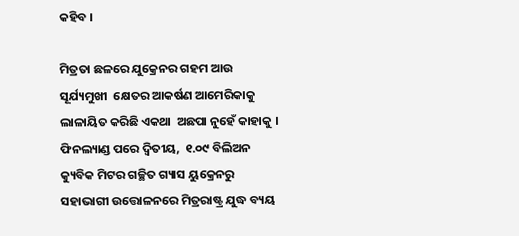କହିବ ।

ମିତ୍ରତା ଛଳରେ ଯୁକ୍ରେନର ଗହମ ଆଉ ସୂର୍ଯ୍ୟମୁଖୀ  କ୍ଷେତର ଆକର୍ଷଣ ଆମେରିକାକୁ ଲାଳାୟିତ କରିଛି ଏକଥା  ଅଛପା ନୁହେଁ କାହାକୁ । ଫିନଲ୍ୟାଣ୍ଡ ପରେ ଦ୍ୱିତୀୟ,  ୧.୦୯ ବିଲିଅନ କ୍ୟୁବିକ ମିଟର ଗଚ୍ଛିତ ଗ୍ୟାସ ୟୁକ୍ରେନରୁ  ସହାଭାଗୀ ଉତ୍ତୋଳନରେ ମିତ୍ରରାଷ୍ଟ୍ର ଯୁଦ୍ଧ ବ୍ୟୟ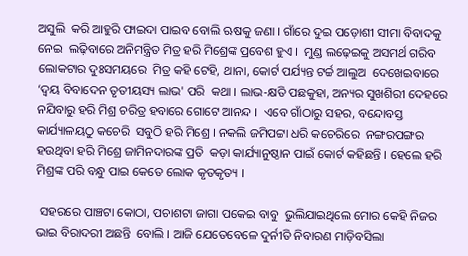ଅସୁଲି  କରି ଆହୁରି ଫାଇଦା ପାଇବ ବୋଲି ଋଷକୁ ଜଣା । ଗାଁରେ ଦୁଇ ପଡ଼ୋଶୀ ସୀମା ବିବାଦକୁ ନେଇ  ଲଢ଼ିବାରେ ଅନିମନ୍ତ୍ରିତ ମିତ୍ର ହରି ମିଶ୍ରେଙ୍କ ପ୍ରବେଶ ହୁଏ ।  ମୁଣ୍ଡ ଲଢ଼େଇକୁ ଅସମର୍ଥ ଗରିବ ଲୋକଟାର ଦୁଃସମୟରେ  ମିତ୍ର କହି ଟେହି, ଥାନା, କୋର୍ଟ ପର୍ଯ୍ୟନ୍ତ ଟର୍ଚ୍ଚ ଆଲୁଅ  ଦେଖେଇବାରେ ‘ଦ୍ୱୟ ବିବାଦେନ ତୃତୀୟସ୍ୟ ଲାଭ' ପରି  କଥା । ଲାଭ-କ୍ଷତି ପଛକୁହା, ଅନ୍ୟର ସୁଖଶିରୀ ଦେହରେ  ନଯିବାରୁ ହରି ମିଶ୍ର ଚରିତ୍ର ହବାରେ ଗୋଟେ ଆନନ୍ଦ ।  ଏବେ ଗାଁଠାରୁ ସହର, ବନ୍ଦୋବସ୍ତ କାର୍ଯ୍ୟାଳୟଠୁ କଚେରି  ସବୁଠି ହରି ମିଶ୍ରେ । ନକଲି ଜମିପଟ୍ଟା ଧରି କଚେରିରେ  ନଙ୍ଗରପଙ୍ଗର ହଉଥିବା ହରି ମିଶ୍ରେ ଜାମିନଦାରଙ୍କ ପ୍ରତି  କଡ଼ା କାର୍ଯ୍ୟାନୁଷ୍ଠାନ ପାଇଁ କୋର୍ଟ କହିଛନ୍ତି । ହେଲେ ହରି  ମିଶ୍ରଙ୍କ ପରି ବନ୍ଧୁ ପାଇ କେତେ ଲୋକ କୃତକୃତ୍ୟ ।

 ସହରରେ ପାଞ୍ଚଟା କୋଠା, ପଚାଶଟା ଜାଗା ପକେଇ ବାବୁ  ଭୁଲିଯାଇଥିଲେ ମୋର କେହି ନିଜର ଭାଇ ବିରାଦରୀ ଅଛନ୍ତି  ବୋଲି । ଆଜି ଯେତେବେଳେ ଦୁର୍ନୀତି ନିବାରଣ ମାଡ଼ିବସିଲା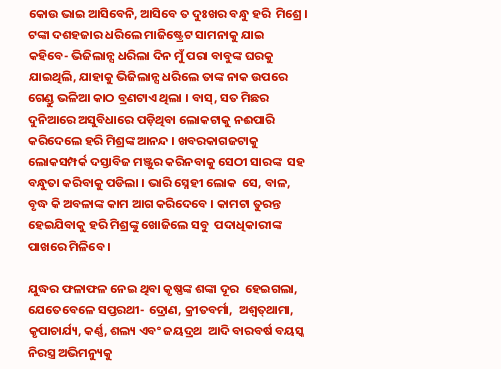କୋଉ ଭାଇ ଆସିବେନି, ଆସିବେ ତ ଦୁଃଖର ବନ୍ଧୁ ହରି  ମିଶ୍ରେ । ଟଙ୍କା ଦଶହଜାର ଧରିଲେ ମାଜିଷ୍ଟ୍ରେଟ ସାମନାକୁ ଯାଇ  କହିବେ- ଭିଜିଲାନ୍ସ ଧରିଲା ଦିନ ମୁଁ ପରା ବାବୁଙ୍କ ଘରକୁ  ଯାଇଥିଲି, ଯାହାକୁ ଭିଜିଲାନ୍ସ ଧରିଲେ ତାଙ୍କ ନାକ ଉପରେ  ଗେଣ୍ଡୁ ଭଳିଆ କାଠ ବ୍ରଣଟାଏ ଥିଲା । ବାସ୍‌, ସତ ମିଛର  ଦୁନିଆରେ ଅସୁବିଧାରେ ପଡ଼ିଥିବା ଲୋକଟାକୁ ନଈପାରି  କରିଦେଲେ ହରି ମିଶ୍ରଙ୍କ ଆନନ୍ଦ । ଖବରକାଗଜଟାକୁ  ଲୋକସମ୍ପର୍କ ଦସ୍ତାବିଜ ମଞ୍ଜୁର କରିନବାକୁ ସେଠୀ ସାରଙ୍କ  ସହ ବନ୍ଧୁତା କରିବାକୁ ପଡିଲା । ଭାରି ସ୍ନେହୀ ଲୋକ  ସେ, ବାଳ, ବୃଦ୍ଧ କି ଅବଳାଙ୍କ କାମ ଆଗ କରିଦେବେ । କାମଟା ତୁରନ୍ତ ହେଇଯିବାକୁ ହରି ମିଶ୍ରଙ୍କୁ ଖୋଜିଲେ ସବୁ  ପଦାଧିକାରୀଙ୍କ ପାଖରେ ମିଳିବେ ।

ଯୁଦ୍ଧର ଫଳାଫଳ ନେଇ ଥିବା କୃଷ୍ଣଙ୍କ ଶଙ୍କା ଦୂର  ହେଇଗଲା, ଯେତେବେଳେ ସପ୍ତରଥୀ- ଦ୍ରୋଣ, କ୍ରୀତବର୍ମା,  ଅଶ୍ୱତ୍‌ଥାମା, କୃପାଚାର୍ଯ୍ୟ, କର୍ଣ୍ଣ, ଶଲ୍ୟ ଏବଂ ଜୟଦ୍ରଥ  ଆଦି ବାରବର୍ଷ ବୟସ୍କ ନିରସ୍ତ୍ର ଅଭିମନ୍ୟୁକୁ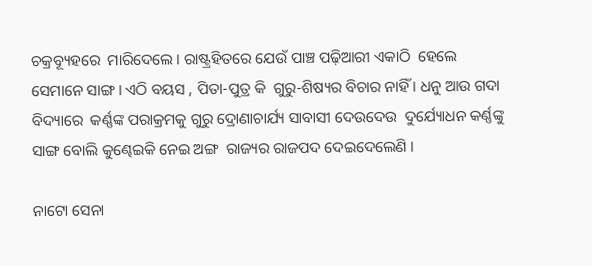ଚକ୍ରବ୍ୟୂହରେ  ମାରିଦେଲେ । ରାଷ୍ଟ୍ରହିତରେ ଯେଉଁ ପାଞ୍ଚ ପଢ଼ିଆରୀ ଏକାଠି  ହେଲେ ସେମାନେ ସାଙ୍ଗ । ଏଠି ବୟସ , ପିତା-ପୁତ୍ର କି  ଗୁରୁ-ଶିଷ୍ୟର ବିଚାର ନାହିଁ । ଧନୁ ଆଉ ଗଦା ବିଦ୍ୟାରେ  କର୍ଣ୍ଣଙ୍କ ପରାକ୍ରମକୁ ଗୁରୁ ଦ୍ରୋଣାଚାର୍ଯ୍ୟ ସାବାସୀ ଦେଉଦେଉ  ଦୁର୍ଯ୍ୟୋଧନ କର୍ଣ୍ଣଙ୍କୁ ସାଙ୍ଗ ବୋଲି କୁଣ୍ଢେଇକି ନେଇ ଅଙ୍ଗ  ରାଜ୍ୟର ରାଜପଦ ଦେଇଦେଲେଣି ।

ନାଟୋ ସେନା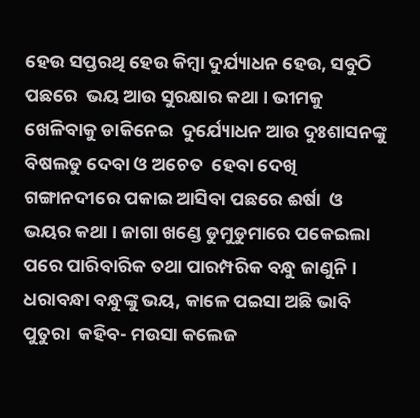ହେଉ ସପ୍ତରଥି ହେଉ କିମ୍ବା ଦୁର୍ଯ୍ୟାଧନ ହେଉ, ସବୁଠି ପଛରେ  ଭୟ ଆଉ ସୁରକ୍ଷାର କଥା । ଭୀମକୁ ଖେଳିବାକୁ ଡାକିନେଇ  ଦୁର୍ଯ୍ୟୋଧନ ଆଉ ଦୁଃଶାସନଙ୍କୁ ବିଷଲଡୁ ଦେବା ଓ ଅଚେତ  ହେବା ଦେଖି ଗଙ୍ଗାନଦୀରେ ପକାଇ ଆସିବା ପଛରେ ଈର୍ଷା  ଓ ଭୟର କଥା । ଜାଗା ଖଣ୍ଡେ ଡୁମୁଡୁମାରେ ପକେଇଲା ପରେ ପାରିବାରିକ ତଥା ପାରମ୍ପରିକ ବନ୍ଧୁ ଜାଣୁନି । ଧରାବନ୍ଧା ବନ୍ଧୁଙ୍କୁ ଭୟ, କାଳେ ପଇସା ଅଛି ଭାବି ପୁତୁରା  କହିବ- ମଉସା କଲେଜ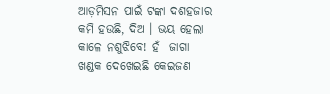ଆଡ଼ମିସନ ପାଇଁ ଟଙ୍କା ଦଶହଜାର  କମି ହଉଛି, ଦିଅ । ଭୟ ହେଲା କାଳେ ନଶୁଝିବେ! ହଁ  ଜାଗା ଖଣ୍ଡକ ଦେଖେଇଛି କେଇଜଣ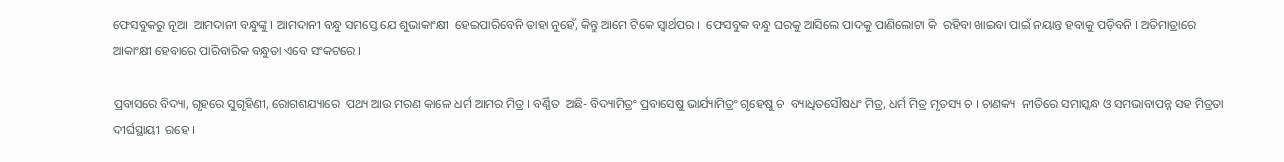ଫେସବୁକରୁ ନୂଆ  ଆମଦାନୀ ବନ୍ଧୁଙ୍କୁ । ଆମଦାନୀ ବନ୍ଧୁ ସମସ୍ତେ ଯେ ଶୁଭାକାଂକ୍ଷୀ  ହେଇପାରିବେନି ତାହା ନୁହେଁ, କିନ୍ତୁ ଆମେ ଟିକେ ସ୍ୱାର୍ଥପର ।  ଫେସବୁକ ବନ୍ଧୁ ଘରକୁ ଆସିଲେ ପାଦକୁ ପାଣିଲୋଟା କି  ରହିବା ଖାଇବା ପାଇଁ ନୟାନ୍ତ ହବାକୁ ପଡ଼ିବନି । ଅତିମାତ୍ରାରେ  ଆକାଂକ୍ଷୀ ହେବାରେ ପାରିବାରିକ ବନ୍ଧୁତା ଏବେ ସଂକଟରେ ।

ପ୍ରବାସରେ ବିଦ୍ୟା, ଗୃହରେ ସୁଗୃହିଣୀ, ରୋଗଶଯ୍ୟାରେ  ପଥ୍ୟ ଆଉ ମରଣ କାଳେ ଧର୍ମ ଆମର ମିତ୍ର । ବର୍ଣ୍ଣିତ  ଅଛି- ବିଦ୍ୟାମିତ୍ରଂ ପ୍ରବାସେଷୁ ଭାର୍ଯ୍ୟାମିତ୍ରଂ ଗୃହେଷୁ ଚ  ବ୍ୟାଧିତସୌଷଧଂ ମିତ୍ର, ଧର୍ମ ମିତ୍ର ମୃତସ୍ୟ ଚ । ଚାଣକ୍ୟ  ନୀତିରେ ସମାସ୍କନ୍ଧ ଓ ସମଭାବାପନ୍ନ ସହ ମିତ୍ରତା ଦୀର୍ଘସ୍ଥାୟୀ  ରହେ ।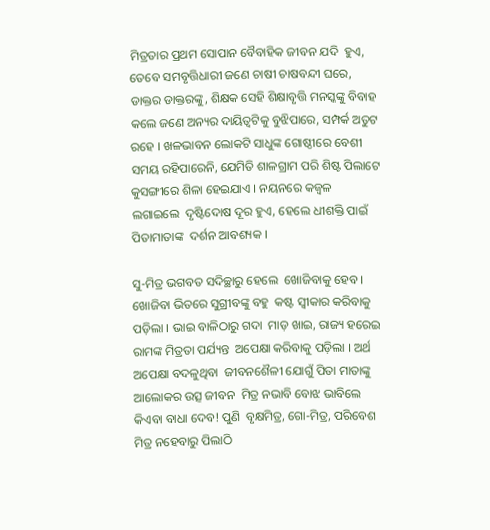ମିତ୍ରତାର ପ୍ରଥମ ସୋପାନ ବୈବାହିକ ଜୀବନ ଯଦି  ହୁଏ, ତେବେ ସମବୃତ୍ତିଧାରୀ ଜଣେ ଚାଷୀ ଚାଷବନ୍ଦୀ ଘରେ,  ଡାକ୍ତର ଡାକ୍ତରଙ୍କୁ, ଶିକ୍ଷକ ସେହି ଶିକ୍ଷାବୃତ୍ତି ମନସ୍କଙ୍କୁ ବିବାହ  କଲେ ଜଣେ ଅନ୍ୟର ଦାୟିତ୍ୱଟିକୁ ବୁଝିପାରେ, ସମ୍ପର୍କ ଅତୁଟ  ରହେ । ଖଳଭାବନ ଲୋକଟି ସାଧୁଙ୍କ ଗୋଷ୍ଠୀରେ ବେଶୀ  ସମୟ ରହିପାରେନି, ଯେମିତି ଶାଳଗ୍ରାମ ପରି ଶିଷ୍ଟ ପିଲାଟେ  କୁସଙ୍ଗୀରେ ଶିଳା ହେଇଯାଏ । ନୟନରେ କଜ୍ୱଳ ଲଗାଇଲେ  ଦୃଷ୍ଟିଦୋଷ ଦୂର ହୁଏ, ହେଲେ ଧୀଶକ୍ତି ପାଇଁ ପିତାମାତାଙ୍କ  ଦର୍ଶନ ଆବଶ୍ୟକ ।

ସୁ-ମିତ୍ର ଭଗବତ ସଦିଚ୍ଛାରୁ ହେଲେ  ଖୋଜିବାକୁ ହେବ । ଖୋଜିବା ଭିତରେ ସୁଗ୍ରୀବଙ୍କୁ ବହୁ  କଷ୍ଟ ସ୍ୱୀକାର କରିବାକୁ ପଡ଼ିଲା । ଭାଇ ବାଳିଠାରୁ ଗଦା  ମାଡ଼ ଖାଇ, ରାଜ୍ୟ ହରେଇ ରାମଙ୍କ ମିତ୍ରତା ପର୍ଯ୍ୟନ୍ତ  ଅପେକ୍ଷା କରିବାକୁ ପଡ଼ିଲା । ଅର୍ଥ ଅପେକ୍ଷା ବଦଳୁଥିବା  ଜୀବନଶୈଳୀ ଯୋଗୁଁ ପିତା ମାତାଙ୍କୁ ଆଲୋକର ଉତ୍ସ ଜୀବନ  ମିତ୍ର ନଭାବି ବୋଝ ଭାବିଲେ କିଏବା ବାଧା ଦେବ! ପୁଣି  ବୃକ୍ଷମିତ୍ର, ଗୋ-ମିତ୍ର, ପରିବେଶ ମିତ୍ର ନହେବାରୁ ପିଲାଠି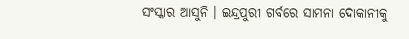ସଂସ୍କାର ଆସୁନି । ଇନ୍ଦ୍ରପୁରୀ ଗର୍ବରେ ସାମନା ଦୋକାନୀକୁ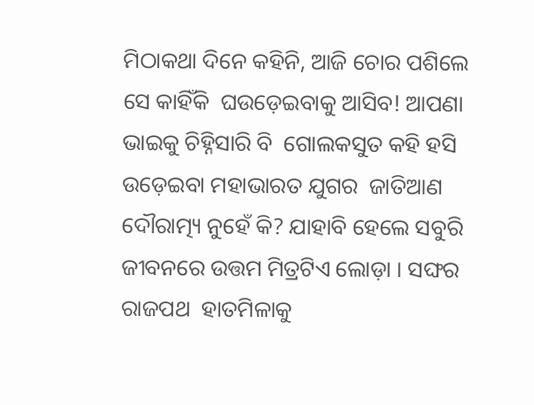ମିଠାକଥା ଦିନେ କହିନି, ଆଜି ଚୋର ପଶିଲେ ସେ କାହିଁକି  ଘଉଡ଼େଇବାକୁ ଆସିବ! ଆପଣା ଭାଇକୁ ଚିହ୍ନିସାରି ବି  ଗୋଲକସୁତ କହି ହସି ଉଡ଼େଇବା ମହାଭାରତ ଯୁଗର  ଜାତିଆଣ ଦୌରାତ୍ମ୍ୟ ନୁହେଁ କି? ଯାହାବି ହେଲେ ସବୁରି  ଜୀବନରେ ଉତ୍ତମ ମିତ୍ରଟିଏ ଲୋଡ଼ା । ସଙ୍ଘର ରାଜପଥ  ହାତମିଳାକୁ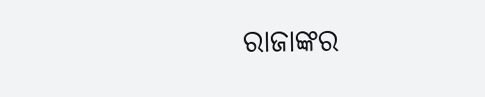ରାଜାଙ୍କର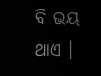ବି ଭୟ ଥାଏ ।